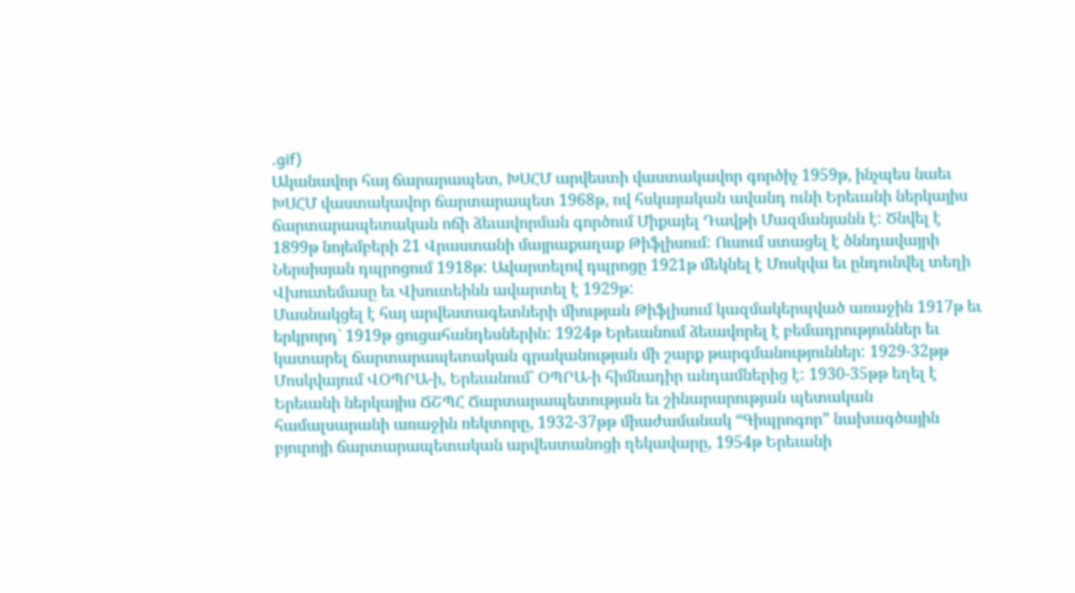.gif)
Ականավոր հայ ճարարապետ, ԽՍՀՄ արվեստի վաստակավոր գործիչ 1959թ, ինչպես նաեւ ԽՍՀՄ վաստակավոր ճարտարապետ 1968թ, ով հսկայական ավանդ ունի Երեւանի ներկայիս ճարտարապետական ոճի ձեւավորման գործում Միքայել Դավթի Մազմանյանն է: Ծնվել է 1899թ նոյեմբերի 21 Վրաստանի մայրաքաղաք Թիֆլիսում: Ուսում ստացել է ծննդավայրի Ներսիսյան դպրոցում 1918թ: Ավարտելով դպրոցը 1921թ մեկնել է Մոսկվա եւ ընդունվել տեղի Վխուտեմասը եւ Վխուտեինն ավարտել է 1929թ:
Մասնակցել է հայ արվեստագետների միության Թիֆլիսում կազմակերպված առաջին 1917թ եւ երկրորդ` 1919թ ցուցահանդեսներին: 1924թ Երեւանում ձեւավորել է բեմադրություններ եւ կատարել ճարտարապետական գրականության մի շարք թարգմանություններ: 1929-32թթ Մոսկվայում ՎՕՊՐԱ-ի, Երեւանում` ՕՊՐԱ-ի հիմնադիր անդամներից է: 1930-35թթ եղել է Երեւանի ներկայիս ՃՇՊՀ Ճարտարապետության եւ շինարարության պետական համալսարանի առաջին ռեկտորը, 1932-37թթ միաժամանակ “Գիպրոգոր” նախագծային բյուրոյի ճարտարապետական արվեստանոցի ղեկավարը, 1954թ Երեւանի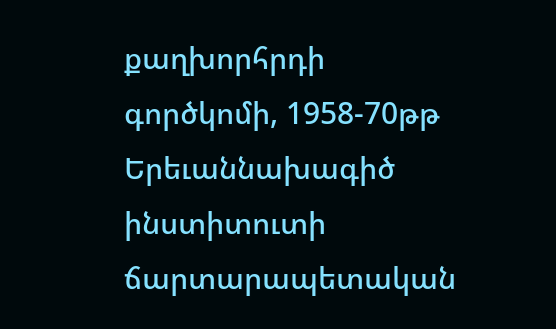քաղխորհրդի գործկոմի, 1958-70թթ Երեւաննախագիծ ինստիտուտի ճարտարապետական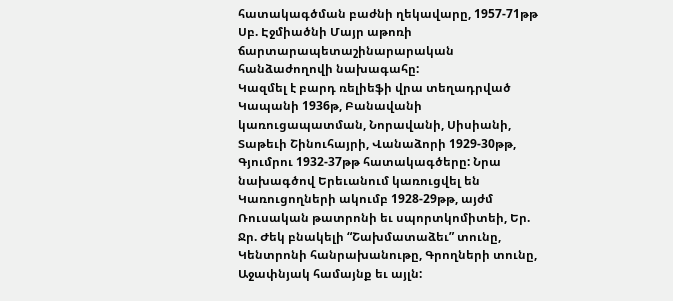հատակագծման բաժնի ղեկավարը, 1957-71թթ Սբ. Էջմիածնի Մայր աթոռի ճարտարապետաշինարարական հանձաժողովի նախագահը:
Կազմել է բարդ ռելիեֆի վրա տեղադրված Կապանի 1936թ, Բանավանի կառուցապատման, Նորավանի, Սիսիանի, Տաթեւի Շինուհայրի, Վանաձորի 1929-30թթ, Գյումրու 1932-37թթ հատակագծերը: Նրա նախագծով Երեւանում կառուցվել են Կառուցողների ակումբ 1928-29թթ, այժմ Ռուսական թատրոնի եւ սպորտկոմիտեի, Եր. Ջր. Ժեկ բնակելի “Շախմատաձեւ” տունը, Կենտրոնի հանրախանութը, Գրողների տունը, Աջափնյակ համայնք եւ այլն: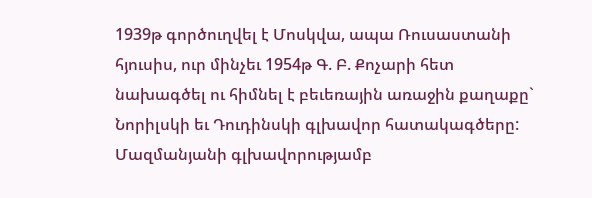1939թ գործուղվել է Մոսկվա, ապա Ռուսաստանի հյուսիս, ուր մինչեւ 1954թ Գ. Բ. Քոչարի հետ նախագծել ու հիմնել է բեւեռային առաջին քաղաքը` Նորիլսկի եւ Դուդինսկի գլխավոր հատակագծերը: Մազմանյանի գլխավորությամբ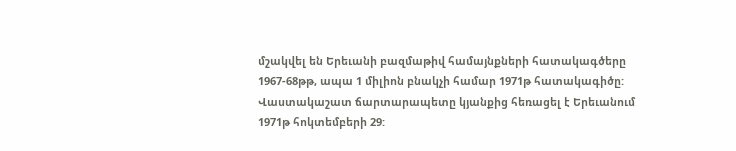մշակվել են Երեւանի բազմաթիվ համայնքների հատակագծերը 1967-68թթ, ապա 1 միլիոն բնակչի համար 1971թ հատակագիծը:
Վաստակաշատ ճարտարապետը կյանքից հեռացել է Երեւանում 1971թ հոկտեմբերի 29: